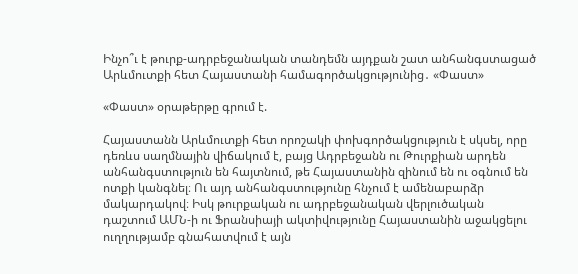Ինչո՞ւ է թուրք-ադրբեջանական տանդեմն այդքան շատ անհանգստացած Արևմուտքի հետ Հայաստանի համագործակցությունից․ «Փաստ»

«Փաստ» օրաթերթը գրում է.

Հայաստանն Արևմուտքի հետ որոշակի փոխգործակցություն է սկսել, որը դեռևս սաղմնային վիճակում է, բայց Ադրբեջանն ու Թուրքիան արդեն անհանգստություն են հայտնում, թե Հայաստանին զինում են ու օգնում են ոտքի կանգնել։ Ու այդ անհանգստությունը հնչում է ամենաբարձր մակարդակով։ Իսկ թուրքական ու ադրբեջանական վերլուծական դաշտում ԱՄՆ-ի ու Ֆրանսիայի ակտիվությունը Հայաստանին աջակցելու ուղղությամբ գնահատվում է այն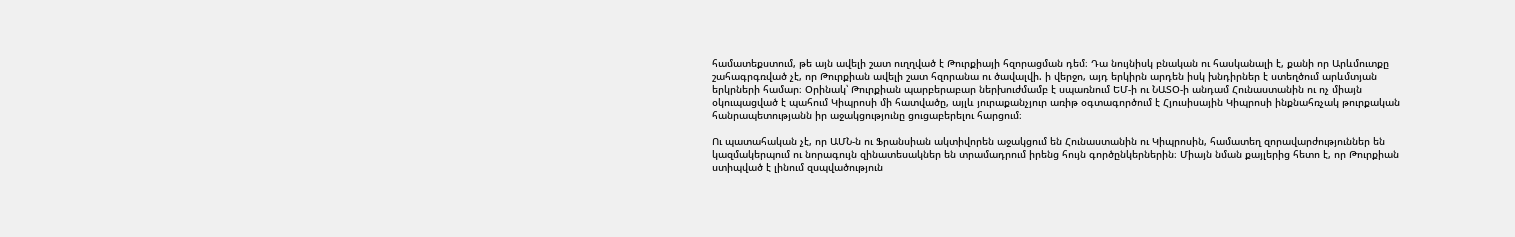համատեքստում, թե այն ավելի շատ ուղղված է Թուրքիայի հզորացման դեմ։ Դա նույնիսկ բնական ու հասկանալի է, քանի որ Արևմուտքը շահագրգռված չէ, որ Թուրքիան ավելի շատ հզորանա ու ծավալվի. ի վերջո, այդ երկիրն արդեն իսկ խնդիրներ է ստեղծում արևմտյան երկրների համար։ Օրինակ՝ Թուրքիան պարբերաբար ներխուժմամբ է սպառնում ԵՄ-ի ու ՆԱՏՕ-ի անդամ Հունաստանին ու ոչ միայն օկուպացված է պահում Կիպրոսի մի հատվածը, այլև յուրաքանչյուր առիթ օգտագործում է Հյուսիսային Կիպրոսի ինքնահռչակ թուրքական հանրապետությանն իր աջակցությունը ցուցաբերելու հարցում։

Ու պատահական չէ, որ ԱՄՆ-ն ու Ֆրանսիան ակտիվորեն աջակցում են Հունաստանին ու Կիպրոսին, համատեղ զորավարժություններ են կազմակերպում ու նորագույն զինատեսակներ են տրամադրում իրենց հույն գործընկերներին։ Միայն նման քայլերից հետո է, որ Թուրքիան ստիպված է լինում զսպվածություն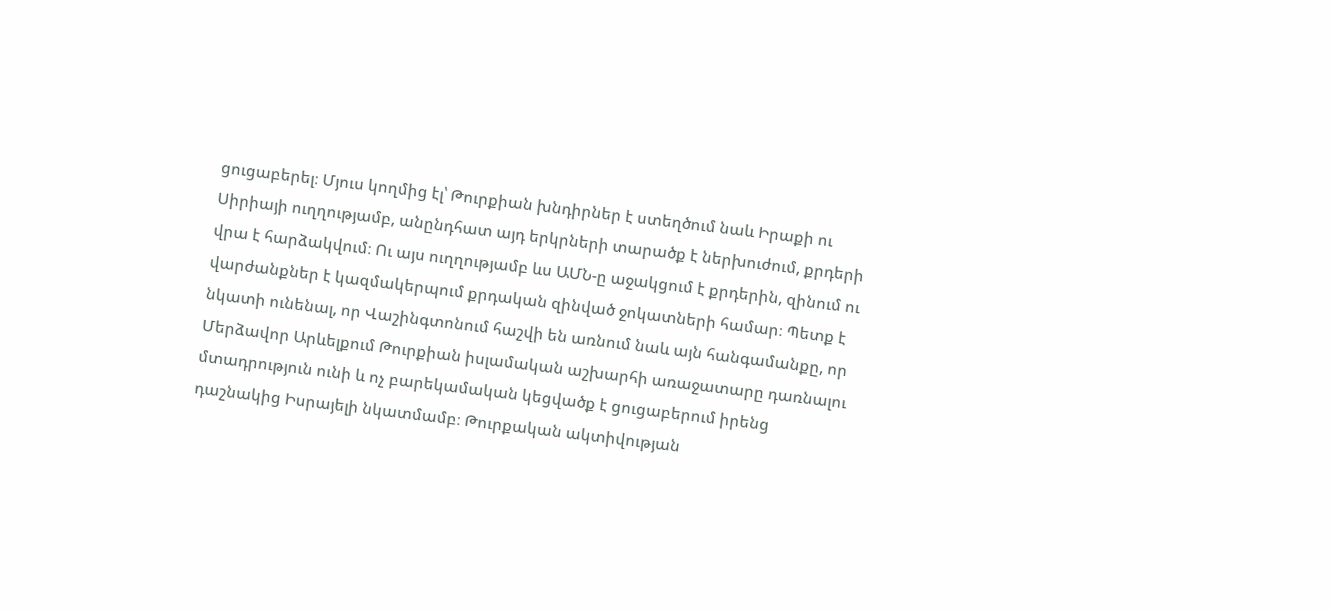ցուցաբերել։ Մյուս կողմից էլ՝ Թուրքիան խնդիրներ է ստեղծում նաև Իրաքի ու Սիրիայի ուղղությամբ, անընդհատ այդ երկրների տարածք է ներխուժում, քրդերի վրա է հարձակվում։ Ու այս ուղղությամբ ևս ԱՄՆ-ը աջակցում է քրդերին, զինում ու վարժանքներ է կազմակերպում քրդական զինված ջոկատների համար։ Պետք է նկատի ունենալ, որ Վաշինգտոնում հաշվի են առնում նաև այն հանգամանքը, որ Մերձավոր Արևելքում Թուրքիան իսլամական աշխարհի առաջատարը դառնալու մտադրություն ունի և ոչ բարեկամական կեցվածք է ցուցաբերում իրենց դաշնակից Իսրայելի նկատմամբ։ Թուրքական ակտիվության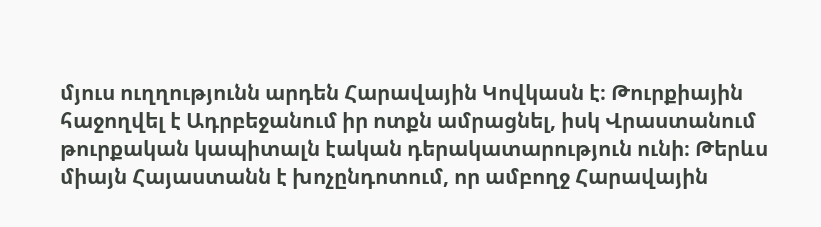մյուս ուղղությունն արդեն Հարավային Կովկասն է։ Թուրքիային հաջողվել է Ադրբեջանում իր ոտքն ամրացնել, իսկ Վրաստանում թուրքական կապիտալն էական դերակատարություն ունի։ Թերևս միայն Հայաստանն է խոչընդոտում, որ ամբողջ Հարավային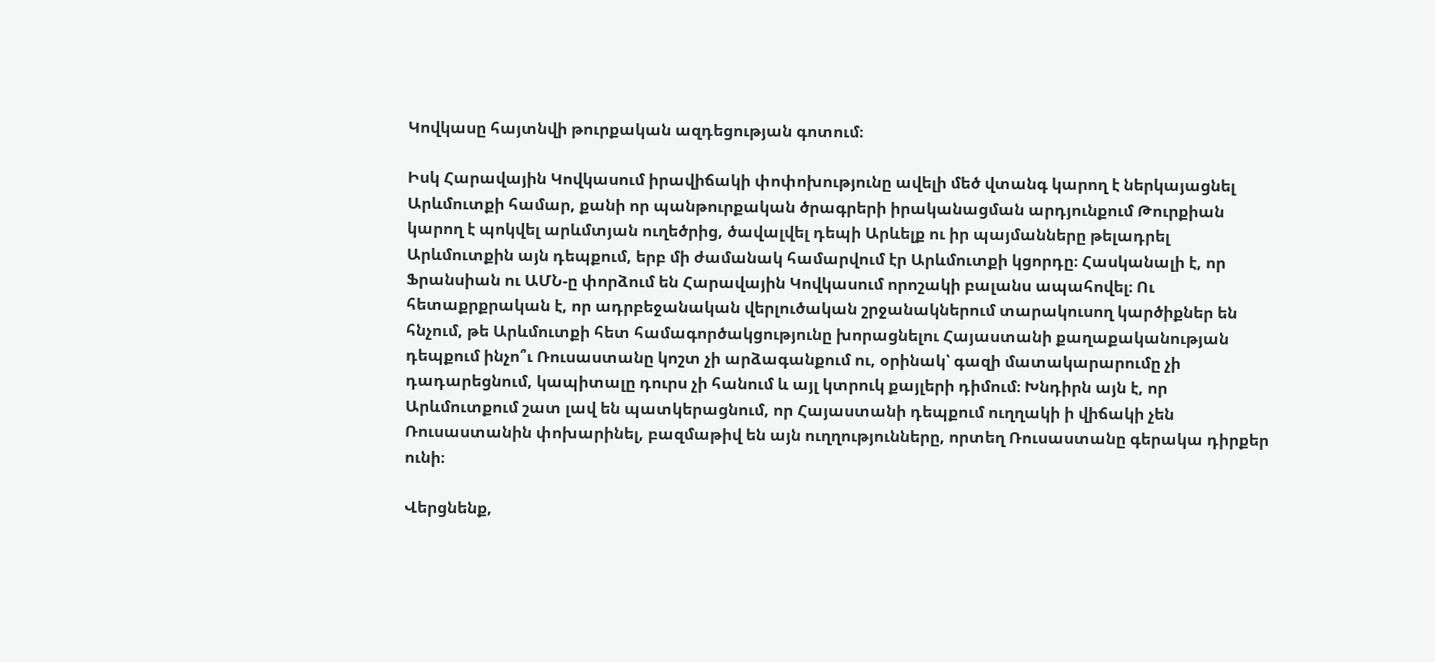Կովկասը հայտնվի թուրքական ազդեցության գոտում։

Իսկ Հարավային Կովկասում իրավիճակի փոփոխությունը ավելի մեծ վտանգ կարող է ներկայացնել Արևմուտքի համար, քանի որ պանթուրքական ծրագրերի իրականացման արդյունքում Թուրքիան կարող է պոկվել արևմտյան ուղեծրից, ծավալվել դեպի Արևելք ու իր պայմանները թելադրել Արևմուտքին այն դեպքում, երբ մի ժամանակ համարվում էր Արևմուտքի կցորդը։ Հասկանալի է, որ Ֆրանսիան ու ԱՄՆ-ը փորձում են Հարավային Կովկասում որոշակի բալանս ապահովել։ Ու հետաքրքրական է, որ ադրբեջանական վերլուծական շրջանակներում տարակուսող կարծիքներ են հնչում, թե Արևմուտքի հետ համագործակցությունը խորացնելու Հայաստանի քաղաքականության դեպքում ինչո՞ւ Ռուսաստանը կոշտ չի արձագանքում ու, օրինակ՝ գազի մատակարարումը չի դադարեցնում, կապիտալը դուրս չի հանում և այլ կտրուկ քայլերի դիմում։ Խնդիրն այն է, որ Արևմուտքում շատ լավ են պատկերացնում, որ Հայաստանի դեպքում ուղղակի ի վիճակի չեն Ռուսաստանին փոխարինել, բազմաթիվ են այն ուղղությունները, որտեղ Ռուսաստանը գերակա դիրքեր ունի։

Վերցնենք,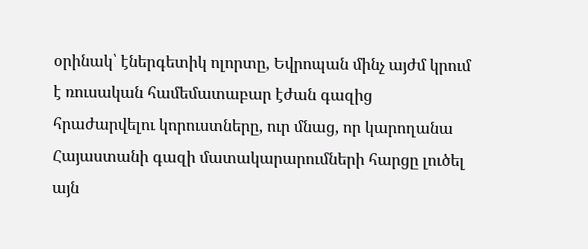օրինակ՝ էներգետիկ ոլորտը, Եվրոպան մինչ այժմ կրում է ռուսական համեմատաբար էժան գազից հրաժարվելու կորուստները, ուր մնաց, որ կարողանա Հայաստանի գազի մատակարարումների հարցը լուծել այն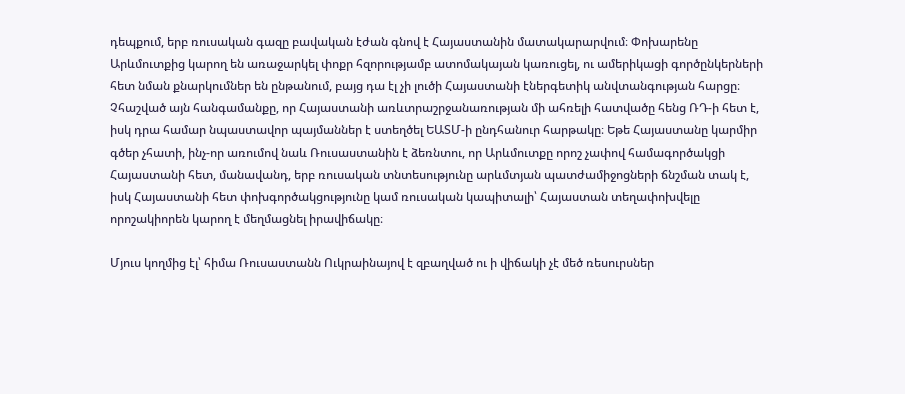դեպքում, երբ ռուսական գազը բավական էժան գնով է Հայաստանին մատակարարվում։ Փոխարենը Արևմուտքից կարող են առաջարկել փոքր հզորությամբ ատոմակայան կառուցել, ու ամերիկացի գործընկերների հետ նման քնարկումներ են ընթանում, բայց դա էլ չի լուծի Հայաստանի էներգետիկ անվտանգության հարցը։ Չհաշված այն հանգամանքը, որ Հայաստանի առևտրաշրջանառության մի ահռելի հատվածը հենց ՌԴ-ի հետ է, իսկ դրա համար նպաստավոր պայմաններ է ստեղծել ԵԱՏՄ-ի ընդհանուր հարթակը։ Եթե Հայաստանը կարմիր գծեր չհատի, ինչ-որ առումով նաև Ռուսաստանին է ձեռնտու, որ Արևմուտքը որոշ չափով համագործակցի Հայաստանի հետ, մանավանդ, երբ ռուսական տնտեսությունը արևմտյան պատժամիջոցների ճնշման տակ է, իսկ Հայաստանի հետ փոխգործակցությունը կամ ռուսական կապիտալի՝ Հայաստան տեղափոխվելը որոշակիորեն կարող է մեղմացնել իրավիճակը։

Մյուս կողմից էլ՝ հիմա Ռուսաստանն Ուկրաինայով է զբաղված ու ի վիճակի չէ մեծ ռեսուրսներ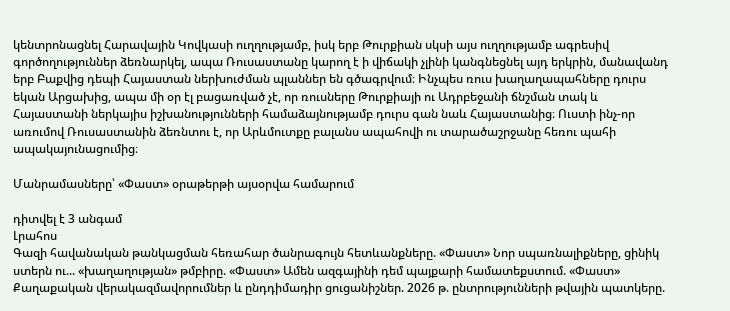կենտրոնացնել Հարավային Կովկասի ուղղությամբ, իսկ երբ Թուրքիան սկսի այս ուղղությամբ ագրեսիվ գործողություններ ձեռնարկել, ապա Ռուսաստանը կարող է ի վիճակի չլինի կանգնեցնել այդ երկրին, մանավանդ երբ Բաքվից դեպի Հայաստան ներխուժման պլաններ են գծագրվում։ Ինչպես ռուս խաղաղապահները դուրս եկան Արցախից, ապա մի օր էլ բացառված չէ, որ ռուսները Թուրքիայի ու Ադրբեջանի ճնշման տակ և Հայաստանի ներկայիս իշխանությունների համաձայնությամբ դուրս գան նաև Հայաստանից։ Ուստի ինչ-որ առումով Ռուսաստանին ձեռնտու է, որ Արևմուտքը բալանս ապահովի ու տարածաշրջանը հեռու պահի ապակայունացումից։

Մանրամասները՝ «Փաստ» օրաթերթի այսօրվա համարում

դիտվել է 3 անգամ
Լրահոս
Գազի հավանական թանկացման հեռահար ծանրագույն հետևանքները. «Փաստ» Նոր սպառնալիքները, ցինիկ ստերն ու... «խաղաղության» թմբիրը. «Փաստ» Ամեն ազգայինի դեմ պայքարի համատեքստում. «Փաստ» Քաղաքական վերակազմավորումներ և ընդդիմադիր ցուցանիշներ. 2026 թ. ընտրությունների թվային պատկերը.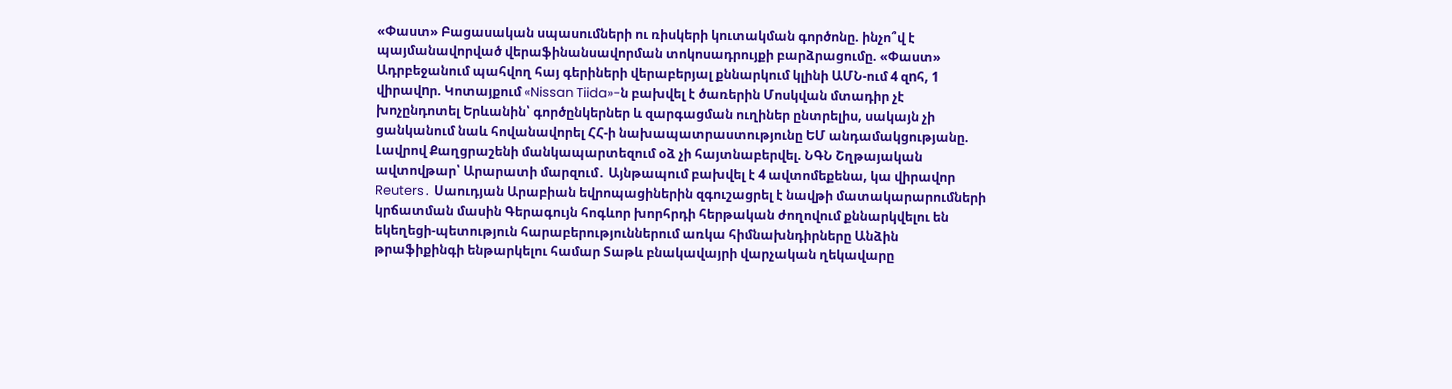«Փաստ» Բացասական սպասումների ու ռիսկերի կուտակման գործոնը. ինչո՞վ է պայմանավորված վերաֆինանսավորման տոկոսադրույքի բարձրացումը. «Փաստ» Ադրբեջանում պահվող հայ գերիների վերաբերյալ քննարկում կլինի ԱՄՆ-ում 4 զnհ, 1 վիրավnր. Կոտայքում «Nissan Tiida»-ն բախվել է ծառերին Մոսկվան մտադիր չէ խոչընդոտել Երևանին՝ գործընկերներ և զարգացման ուղիներ ընտրելիս, սակայն չի ցանկանում նաև հովանավորել ՀՀ-ի նախապատրաստությունը ԵՄ անդամակցությանը. Լավրով Քաղցրաշենի մանկապարտեզում օձ չի հայտնաբերվել. ՆԳՆ Շղթայական ավտովթար՝ Արարատի մարզում․ Այնթապում բախվել է 4 ավտոմեքենա, կա վիրավոր Reuters․ Սաուդյան Արաբիան եվրոպացիներին զգուշացրել է նավթի մատակարարումների կրճատման մասին Գերագույն հոգևոր խորհրդի հերթական ժողովում քննարկվելու են եկեղեցի-պետություն հարաբերություններում առկա հիմնախնդիրները Անձին թրաֆիքինգի ենթարկելու համար Տաթև բնակավայրի վարչական ղեկավարը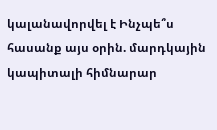կալանավորվել է Ինչպե՞ս հասանք այս օրին. մարդկային կապիտալի հիմնարար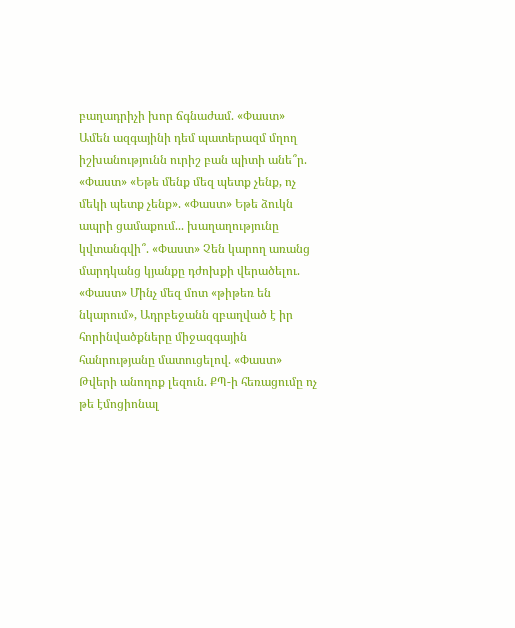բաղադրիչի խոր ճգնաժամ. «Փաստ» Ամեն ազգայինի դեմ պատերազմ մղող իշխանությունն ուրիշ բան պիտի անե՞ր. «Փաստ» «Եթե մենք մեզ պետք չենք, ոչ մեկի պետք չենք». «Փաստ» Եթե ձուկն ապրի ցամաքում... խաղաղությունը կվտանգվի՞. «Փաստ» Չեն կարող առանց մարդկանց կյանքը դժոխքի վերածելու. «Փաստ» Մինչ մեզ մոտ «թիթեռ են նկարում», Ադրբեջանն զբաղված է իր հորինվածքները միջազգային հանրությանը մատուցելով. «Փաստ» Թվերի անողոք լեզուն. ՔՊ-ի հեռացումը ոչ թե էմոցիոնալ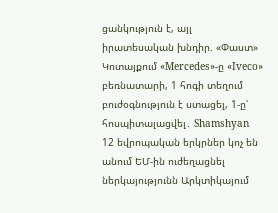ցանկություն է, այլ իրատեսական խնդիր. «Փաստ» Կոտայքում «Mercedes»-ը «Iveco» բեռնատարի, 1 հոգի տեղում բուժօգնություն է ստացել, 1-ը՝ հոսպիտալացվել․ Shamshyan 12 եվրոպական երկրներ կոչ են անում ԵՄ-ին ուժեղացնել ներկայությունն Արկտիկայում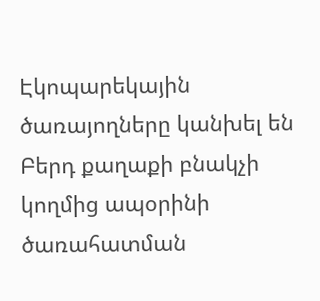Էկոպարեկային ծառայողները կանխել են Բերդ քաղաքի բնակչի կողմից ապօրինի ծառահատման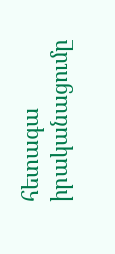հետագա իրականացումը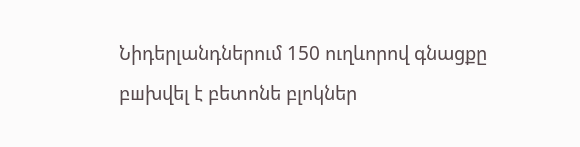Նիդերլանդներում 150 ուղևորով գնացքը բшխվել է բետոնե բլոկներ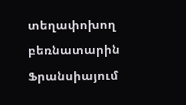տեղափոխող բեռնատարին Ֆրանսիայում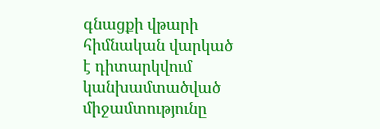գնացքի վթարի հիմնական վարկած է դիտարկվում կանխամտածված միջամտությունը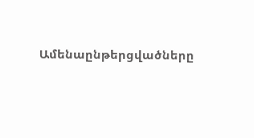Ամենաընթերցվածները